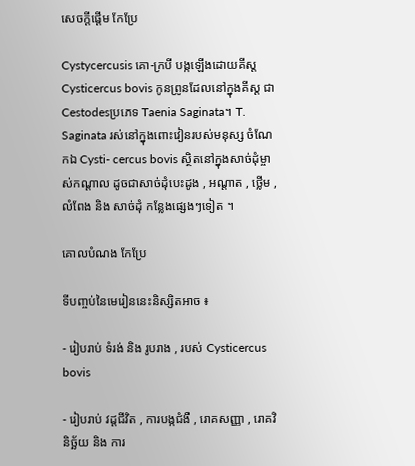សេចក្ដីផ្ដើម កែប្រែ

Cystycercusis គោ-ក្របី បង្កឡើងដោយគីស្ដ Cysticercus bovis កូនព្រូនដែលនៅក្នុងគីស្ដ ជា Cestodesប្រភេទ Taenia Saginata។ T. Saginata រស់នៅក្នុងពោះវៀនរបស់មនុស្ស ចំណែកឯ Cysti- cercus bovis ស្ថិតនៅក្នុងសាច់ដុំម្ចាស់កណ្ដាល ដូចជាសាច់ដុំបេះដូង , អណ្ដាត , ថ្លើម , លំពែង និង សាច់ដុំ កន្លែងផ្សេងៗទៀត ។

គោលបំណង កែប្រែ

ទីបញ្ចប់នៃមេរៀននេះនិស្សិតអាច ៖

- រៀបរាប់ ទំរង់ និង រូបរាង , របស់ Cysticercus bovis

- រៀបរាប់ វដ្ដជីវិត , ការបង្កជំងឺ , រោគសញ្ញា , រោគវិនិច្ឆ័យ និង ការ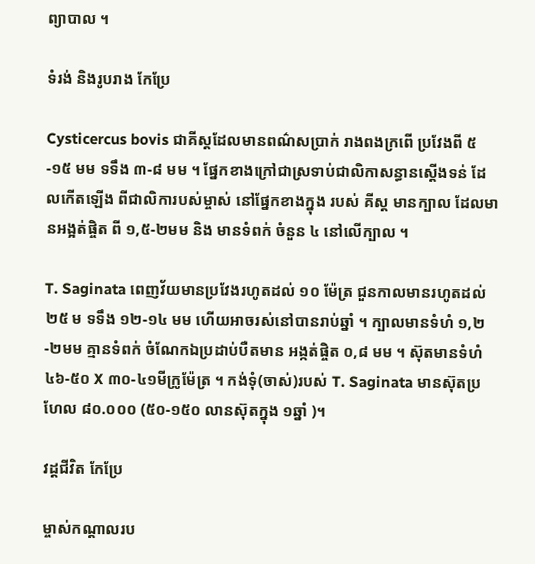ព្យាបាល ។

ទំរង់ និងរូបរាង កែប្រែ

Cysticercus bovis ជាគីស្ដដែលមានពណ៌សប្រាក់ រាងពងក្រពើ ប្រវែងពី ៥-១៥ មម ទទឹង ៣-៨ មម ។ ផ្នែកខាងក្រៅជាស្រទាប់ជាលិកាសន្ធានស្ដើងទន់ ដែលកើតឡើង ពីជាលិការបស់ម្ចាស់ នៅផ្នែកខាងក្នុង របស់ គីស្ដ មានក្បាល ដែលមានអង្អត់ផ្ចិត ពី ១,៥-២មម និង មានទំពក់ ចំនួន ៤ នៅលើក្បាល ។

T. Saginata ពេញវ័យមានប្រវែងរហូតដល់ ១០ ម៉ែត្រ ជួនកាលមានរហូតដល់ ២៥ ម ទទឹង ១២-១៤ មម ហើយអាចរស់នៅបានរាប់ឆ្នាំ ។ ក្បាលមានទំហំ ១,២-២មម គ្មានទំពក់ ចំណែកឯប្រដាប់បឺតមាន អង្កត់ផ្ចិត ០,៨ មម ។ ស៊ុតមានទំហំ ៤៦-៥០ X ៣០-៤១មីក្រូម៉ែត្រ ។ កង់ទុំ(ចាស់)របស់ T. Saginata មានស៊ុតប្រហែល ៨០.០០០ (៥០-១៥០ លានស៊ុតក្នុង ១ឆ្នាំ )។

វដ្ដជីវិត កែប្រែ

ម្ចាស់កណ្ដាលរប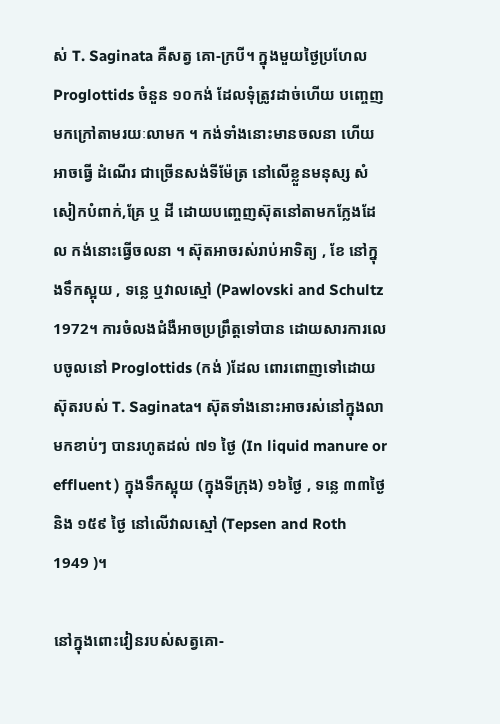ស់ T. Saginata គឺសត្វ គោ-ក្របី។ ក្នុងមួយថ្ងៃប្រហែល Proglottids ចំនួន ១០កង់ ដែលទុំត្រូវដាច់ហើយ បញ្ចេញមកក្រៅតាមរយៈលាមក ។ កង់ទាំងនោះមានចលនា ហើយអាចធ្វើ ដំណើរ ជាច្រើនសង់ទីម៉ែត្រ នៅលើខ្លួនមនុស្ស សំសៀកបំពាក់,គ្រែ ឬ ដី ដោយបញ្ចេញស៊ុតនៅតាមកក្លែងដែល កង់នោះធ្វើចលនា ។ ស៊ុតអាចរស់រាប់អាទិត្យ , ខែ នៅក្នុងទឹកស្អុយ , ទន្លេ ឬវាលស្មៅ (Pawlovski and Schultz 1972។ ការចំលងជំងឺអាចប្រព្រឹត្ដទៅបាន ដោយសារការលេបចូលនៅ Proglottids (កង់ )ដែល ពោរពោញទៅដោយស៊ុតរបស់ T. Saginata។ ស៊ុតទាំងនោះអាចរស់នៅក្នុងលាមកខាប់ៗ បានរហូតដល់ ៧១ ថ្ងៃ (In liquid manure or effluent ) ក្នុងទឹកស្អុយ (ក្នុងទីក្រុង) ១៦ថ្ងៃ , ទន្លេ ៣៣ថ្ងៃ និង ១៥៩ ថ្ងៃ នៅលើវាលស្មៅ (Tepsen and Roth 1949 )។

នៅក្នុងពោះវៀនរបស់សត្វគោ-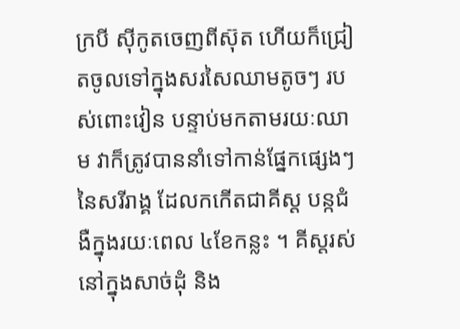ក្របី ស៊ីកូតចេញពីស៊ុត ហើយក៏ជ្រៀតចូលទៅក្នុងសរសៃឈាមតូចៗ របស់ពោះវៀន បន្ទាប់មកតាមរយៈឈាម វាក៏ត្រូវបាននាំទៅកាន់ផ្នែកផ្សេងៗនៃសរីរាង្គ ដែលកកើតជាគីស្ដ បន្កជំងឺក្នុងរយៈពេល ៤ខែកន្លះ ។ គីស្ដរស់នៅក្នុងសាច់ដុំ និង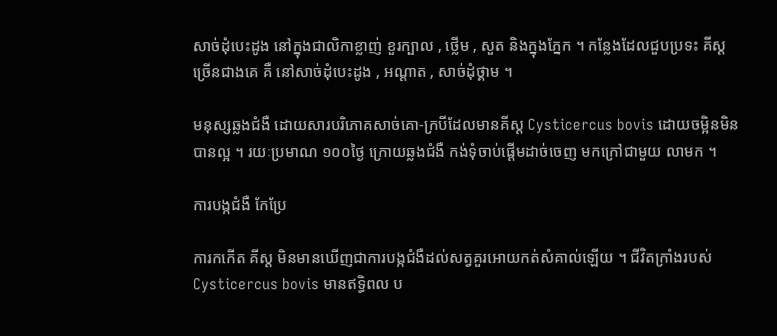សាច់ដុំបេះដូង នៅក្នុងជាលិកាខ្លាញ់ ខួរក្បាល , ថ្លើម , សួត និងក្នុងភ្នែក ។ កន្លែងដែលជួបប្រទះ គីស្ដ ច្រើនជាងគេ គឺ នៅសាច់ដុំបេះដូង , អណ្ដាត , សាច់ដុំថ្គាម ។

មនុស្សឆ្លងជំងឺ ដោយសារបរិភោគសាច់គោ-ក្របីដែលមានគីស្ដ Cysticercus bovis ដោយចម្អិនមិនបានល្អ ។ រយៈប្រមាណ ១០០ថ្ងៃ ក្រោយឆ្លងជំងឺ កង់ទុំចាប់ផ្ដើមដាច់ចេញ មកក្រៅជាមួយ លាមក ។

ការបង្កជំងឺ កែប្រែ

ការកកើត គីស្ដ មិនមានឃើញជាការបង្កជំងឺដល់សត្វគួរអោយកត់សំគាល់ឡើយ ។ ជីវិតក្រាំងរបស់ Cysticercus bovis មានឥទ្ធិពល ប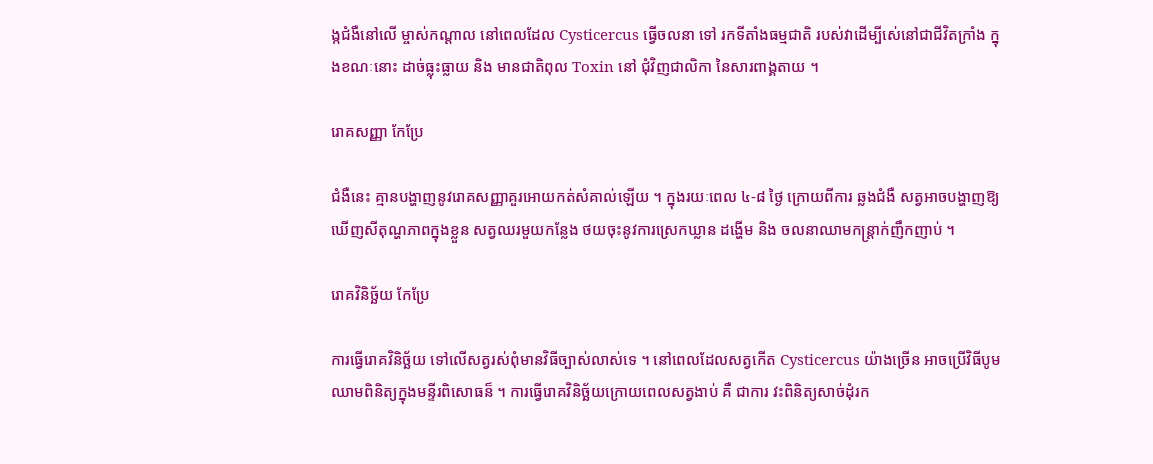ង្កជំងឺនៅលើ ម្ចាស់កណ្ដាល នៅពេលដែល Cysticercus ធ្វើចលនា ទៅ រកទីតាំងធម្មជាតិ របស់វាដើម្បីសេ់នៅជាជីវិតក្រាំង ក្នុងខណៈនោះ ដាច់ធ្លុះធ្លាយ និង មានជាតិពុល Toxin នៅ ជុំវិញជាលិកា នៃសារពាង្គតាយ ។

រោគសញ្ញា កែប្រែ

ជំងឺនេះ គ្មានបង្ហាញនូវរោគសញ្ញាគួរអោយកត់សំគាល់ឡើយ ។ ក្នុងរយៈពេល ៤-៨ ថ្ងៃ ក្រោយពីការ ឆ្លងជំងឺ សត្វអាចបង្ហាញឱ្យឃើញសីតុណ្ហភាពក្នុងខ្លួន សត្វឈរមួយកន្លែង ថយចុះនូវការស្រេកឃ្លាន ដង្ហើម និង ចលនាឈាមកន្ដ្រាក់ញឹកញាប់ ។

រោគវិនិច្ឆ័យ កែប្រែ

ការធ្វើរោគវិនិច្ឆ័យ ទៅលើសត្វរស់ពុំមានវិធីច្បាស់លាស់ទេ ។ នៅពេលដែលសត្វកើត Cysticercus យ៉ាងច្រើន អាចប្រើវិធីបូមឈាមពិនិត្យក្នុងមន្ទីរពិសោធន៏ ។ ការធ្វើរោគវិនិច្ឆ័យក្រោយពេលសត្វងាប់ គឺ ជាការ វះពិនិត្យសាច់ដុំរក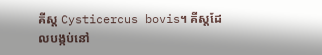គីស្ដ Cysticercus bovis។ គីស្ដដែលបង្កប់នៅ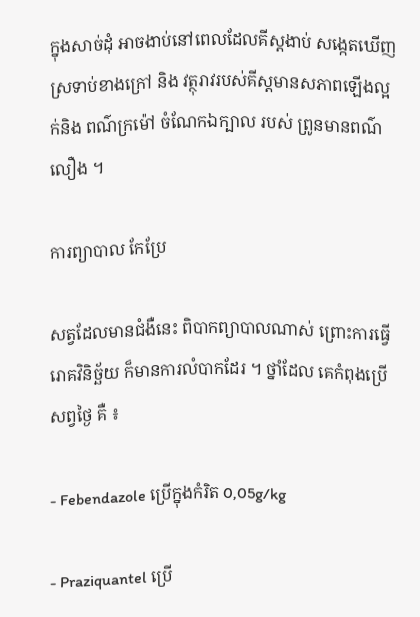ក្នុងសាច់ដុំ អាចងាប់នៅពេលដែលគីស្ដងាប់ សង្កេតឃើញស្រទាប់ខាងក្រៅ និង វត្ថុរាវរបស់គីស្ដមានសភាពឡើងល្អក់និង ពណ៌ក្រម៉ៅ ចំណែកឯក្បាល របស់ ព្រូនមានពណ៌លឿង ។

ការព្យាបាល កែប្រែ

សត្វដែលមានជំងឺនេះ ពិបាកព្យាបាលណាស់ ព្រោះការធ្វើរោគវិនិច្ឆ័យ ក៏មានការលំបាកដែរ ។ ថ្នាំដែល គេកំពុងប្រើសព្វថ្ងៃ គឺ ៖

- Febendazole ប្រើក្នុងកំរិត 0,05g/kg

- Praziquantel ប្រើ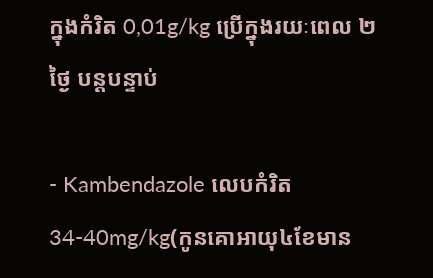ក្នុងកំរិត 0,01g/kg ប្រើក្នុងរយៈពេល ២ថ្ងៃ បន្ដបន្ទាប់

- Kambendazole លេបកំរិត 34-40mg/kg(កូនគោអាយុ៤ខែមាន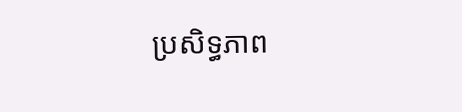ប្រសិទ្ធភាព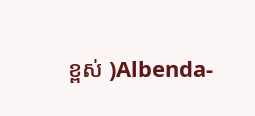ខ្ពស់ )Albenda-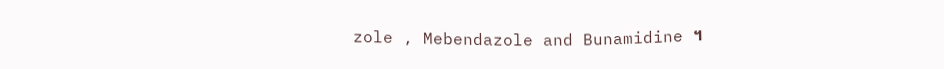zole , Mebendazole and Bunamidine ។